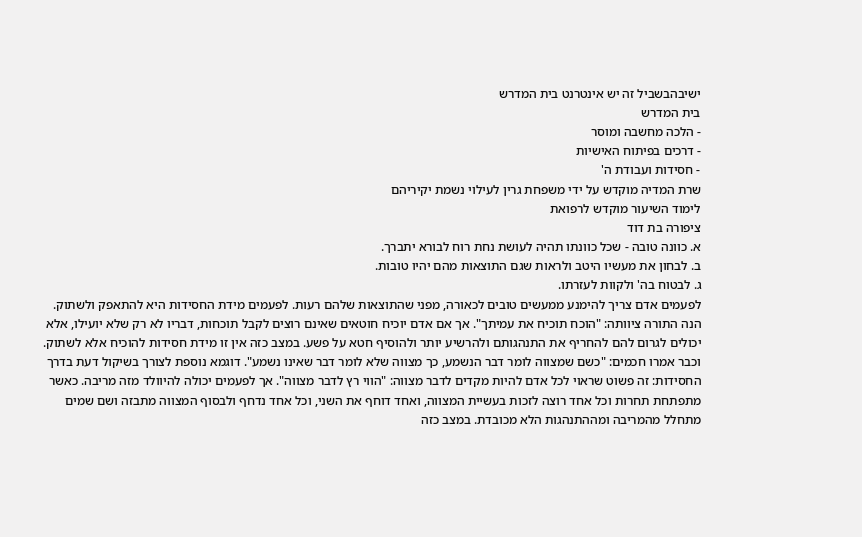ישיבהבשביל זה יש אינטרנט בית המדרש
בית המדרש
- הלכה מחשבה ומוסר
- דרכים בפיתוח האישיות
- חסידות ועבודת ה'
שרת המדיה מוקדש על ידי משפחת גרין לעילוי נשמת יקיריהם
לימוד השיעור מוקדש לרפואת
ציפורה בת דוד
א. כוונה טובה - שכל כוונתו תהיה לעושת נחת רוח לבורא יתברך.
ב. לבחון את מעשיו היטב ולראות שגם התוצאות מהם יהיו טובות.
ג. לבטוח בה' ולקוות לעזרתו.
לפעמים אדם צריך להימנע ממעשים טובים לכאורה, מפני שהתוצאות שלהם רעות. לפעמים מידת החסידות היא להתאפק ולשתוק. הנה התורה ציוותה: "הוכח תוכיח את עמיתך". אך אם אדם יוכיח חוטאים שאינם רוצים לקבל תוכחות, דבריו לא רק שלא יועילו, אלא יכולים לגרום להם להחריף את התנהגותם ולהרשיע יותר ולהוסיף חטא על פשע. במצב כזה אין זו מידת חסידות להוכיח אלא לשתוק. וכבר אמרו חכמים: "כשם שמצווה לומר דבר הנשמע, כך מצווה שלא לומר דבר שאינו נשמע". דוגמא נוספת לצורך בשיקול דעת בדרך החסידות: זה פשוט שראוי לכל אדם להיות מקדים לדבר מצווה: "הווי רץ לדבר מצווה". אך לפעמים יכולה להיוולד מזה מריבה. כאשר מתפתחת תחרות וכל אחד רוצה לזכות בעשיית המצווה, ואחד דוחף את השני, וכל אחד נדחף ולבסוף המצווה מתבזה ושם שמים מתחלל מהמריבה ומההתנהגות הלא מכובדת. במצב כזה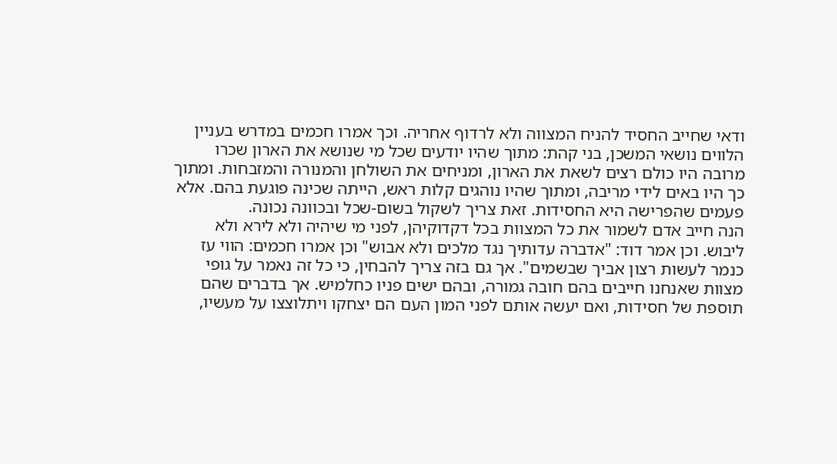ודאי שחייב החסיד להניח המצווה ולא לרדוף אחריה. וכך אמרו חכמים במדרש בעניין הלווים נושאי המשכן, בני קהת: מתוך שהיו יודעים שכל מי שנושא את הארון שכרו מרובה היו כולם רצים לשאת את הארון, ומניחים את השולחן והמנורה והמזבחות. ומתוך כך היו באים לידי מריבה, ומתוך שהיו נוהגים קלות ראש, הייתה שכינה פוגעת בהם. אלא פעמים שהפרישה היא החסידות. זאת צריך לשקול בשום-שכל ובכוונה נכונה.
הנה חייב אדם לשמור את כל המצוות בכל דקדוקיהן, לפני מי שיהיה ולא לירא ולא ליבוש. וכן אמר דוד: "אדברה עדותיך נגד מלכים ולא אבוש" וכן אמרו חכמים: הווי עז כנמר לעשות רצון אביך שבשמים". אך גם בזה צריך להבחין, כי כל זה נאמר על גופי מצוות שאנחנו חייבים בהם חובה גמורה, ובהם ישים פניו כחלמיש. אך בדברים שהם תוספת של חסידות, ואם יעשה אותם לפני המון העם הם יצחקו ויתלוצצו על מעשיו,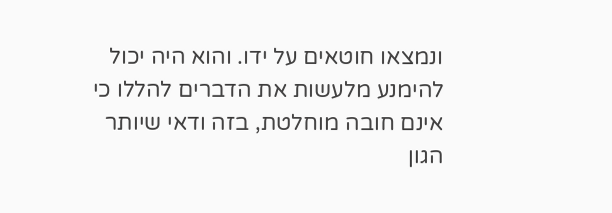ונמצאו חוטאים על ידו. והוא היה יכול להימנע מלעשות את הדברים להללו כי אינם חובה מוחלטת, בזה ודאי שיותר הגון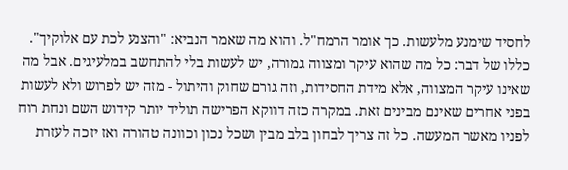לחסיד שימנע מלעשות. כך אומר הרמח"ל. והוא מה שאמר הנביא: "והצנע לכת עם אלוקיך". כללו של דבר: כל מה שהוא עיקר ומצווה גמורה, יש לעשות בלי להתחשב במלעיגים. אבל מה שאינו עיקר המצווה, אלא מידת החסידות, וזה גורם שחוק והיתול - מזה יש לפרוש ולא לעשות בפני אחרים שאינם מבינים זאת. במקרה כזה דווקא הפרישה תוליד יותר קידוש השם ונחת רוח לפניו מאשר המעשה. כל זה צריך לבחון בלב מבין ושכל נכון וכוונה טהורה ואז יזכה לעזרת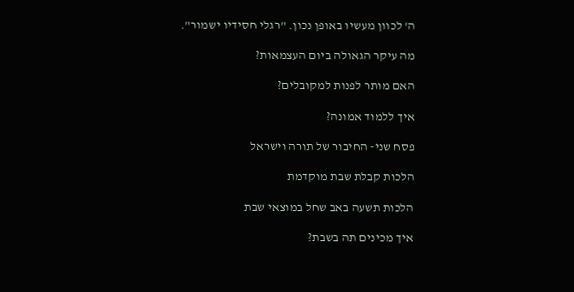ה' לכוון מעשיו באופן נכון. "רגלי חסידיו ישמור".

מה עיקר הגאולה ביום העצמאות?

האם מותר לפנות למקובלים?

איך ללמוד אמונה?

פסח שני- החיבור של תורה וישראל

הלכות קבלת שבת מוקדמת

הלכות תשעה באב שחל במוצאי שבת

איך מכינים תה בשבת?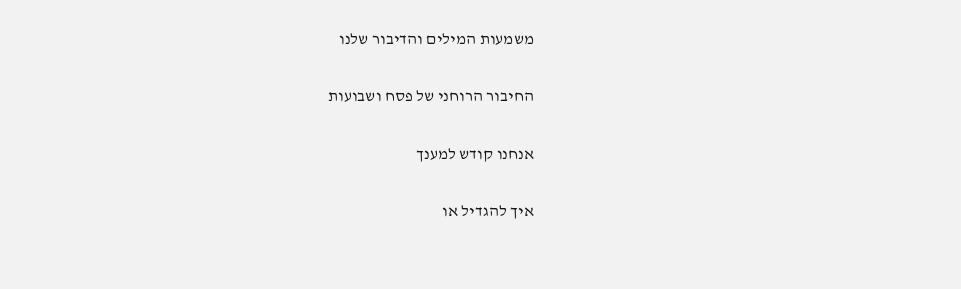משמעות המילים והדיבור שלנו

החיבור הרוחני של פסח ושבועות

אנחנו קודש למענך

איך להגדיל או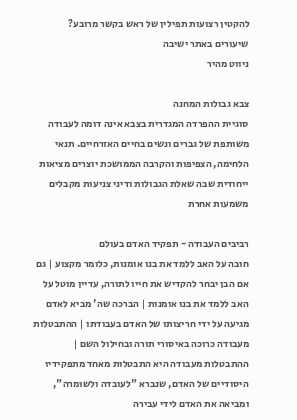להקטין רצועות תפילין של ראש בקשר מרובע?
שיעורים באתר ישיבה
ניווט מהיר

צבא גבולות המחנה
סוגיית ההפרדה המגדרית בצבא אינה דומה לעבודה משותפת של גברים ונשים בחיים האזרחיים. תנאי הלחימה, הצפיפות והקרבה הממושכת יוצרים מציאות ייחודית שבה שאלת הגבולות ודיני צניעות מקבלים משמעות אחרת

רביבים העבודה - תפקיד האדם בעולם
חובה על האב ללמד את בנו אומנות, כלומר מקצוע | גם אם הבן יבחר להקדיש את חייו לתורה, עדיין מוטל על האב ללמד את בנו אומנות | הברכה שה' מביא לאדם מגיעה על ידי חריצותו של האדם בעבודתו | ההתבטלות מעבודה כרוכה באיסורי תורה ובחילול השם | ההתבטלות מעבודה היא התבטלות מאחד מתפקידיו היסודיים של האדם, שנברא "לעובדה ולשומרה", ומביאה את האדם לידי עבירה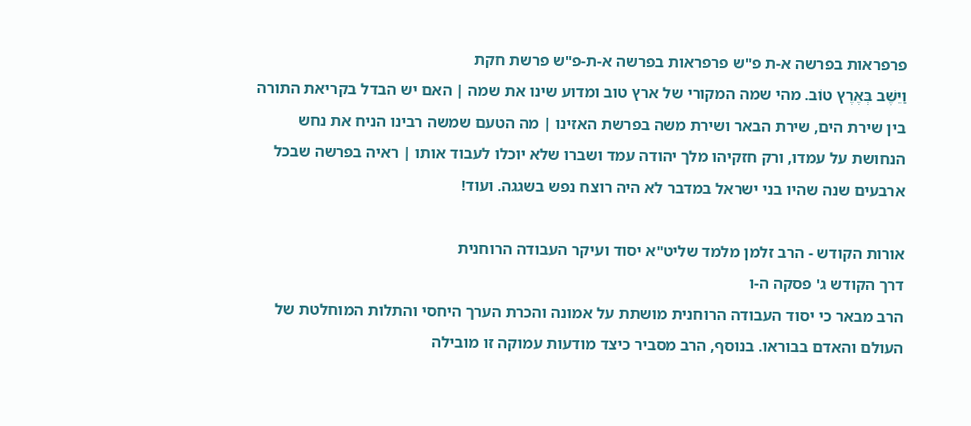פרפראות בפרשה א-ת פ"ש פרפראות בפרשה א-ת-פ"ש פרשת חקת
וַיֵּשֶׁב בְּאֶרֶץ טוֹב. מהי שמה המקורי של ארץ טוב ומדוע שינו את שמה | האם יש הבדל בקריאת התורה בין שירת הים, שירת הבאר ושירת משה בפרשת האזינו | מה הטעם שמשה רבינו הניח את נחש הנחושת על עמדו, ורק חזקיהו מלך יהודה עמד ושברו שלא יוכלו לעבוד אותו | ראיה בפרשה שבכל ארבעים שנה שהיו בני ישראל במדבר לא היה רוצח נפש בשגגה. ועוד!

אורות הקודש - הרב זלמן מלמד שליט"א יסוד ועיקר העבודה הרוחנית
דרך הקודש ג' פסקה ה-ו
הרב מבאר כי יסוד העבודה הרוחנית מושתת על אמונה והכרת הערך היחסי והתלות המוחלטת של העולם והאדם בבוראו. בנוסף, הרב מסביר כיצד מודעות עמוקה זו מובילה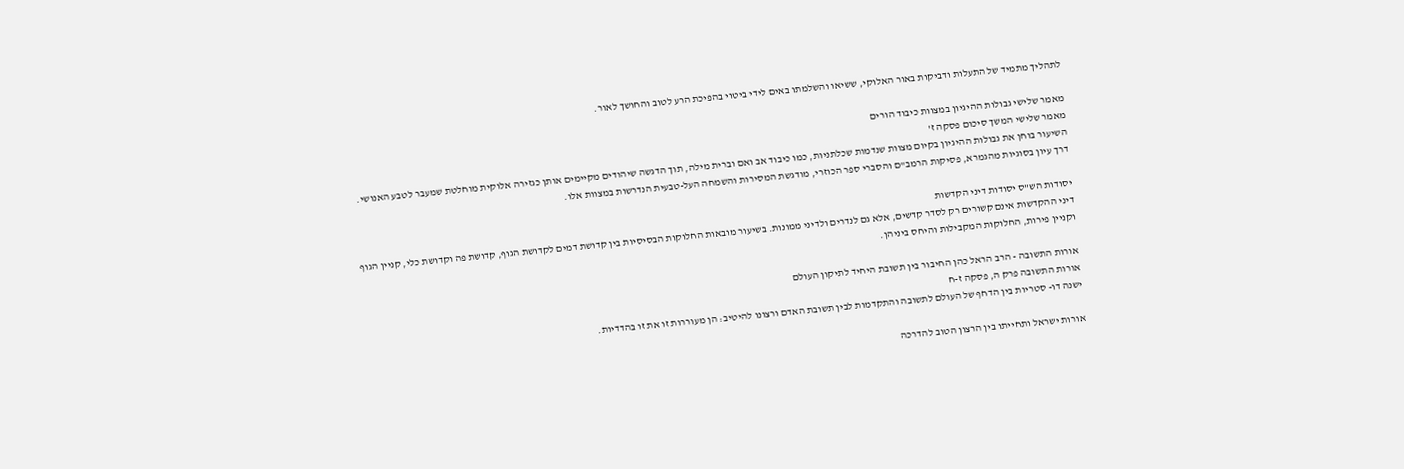לתהליך מתמיד של התעלות ודביקות באור האלוקי, ששיאו והשלמתו באים לידי ביטוי בהפיכת הרע לטוב והחושך לאור.

מאמר שלישי גבולות ההיגיון במצוות כיבוד הורים
מאמר שלישי המשך סיכום פסקה ז'
השיעור בוחן את גבולות ההיגיון בקיום מצוות שנדמות שכלתניות, כמו כיבוד אב ואם וברית מילה, תוך הדגשה שיהודים מקיימים אותן כגזירה אלוקית מוחלטת שמעבר לטבע האנושי. דרך עיון בסוגיות מהגמרא, פסיקות הרמב"ם והסברי ספר הכוזרי, מודגשת המסירות והשמחה העל-טבעית הנדרשות במצוות אלו.

יסודות הש"ס יסודות דיני הקדשות
דיני ההקדשות אינם קשורים רק לסדר קדשים, אלא גם לנדרים ולדיני ממונות. בשיעור מובאות החלוקות הבסיסיות בין קדושת דמים לקדושת הגוף, קדושת פה וקדושת כלי, קניין הגוף וקניין פירות, החלוקות המקבילות והיחס ביניהן.

אורות התשובה - הרב הראל כהן החיבור בין תשובת היחיד לתיקון העולם
אורות התשובה פרק ה, פסקה ז-ח
ישנה דו- סטריות בין הדחף של העולם לתשובה והתקדמות לבין תשובת האדם ורצונו להיטיב: הן מעוררות זו את זו בהדדיות.

אורות ישראל ותחייתו בין הרצון הטוב להדרכה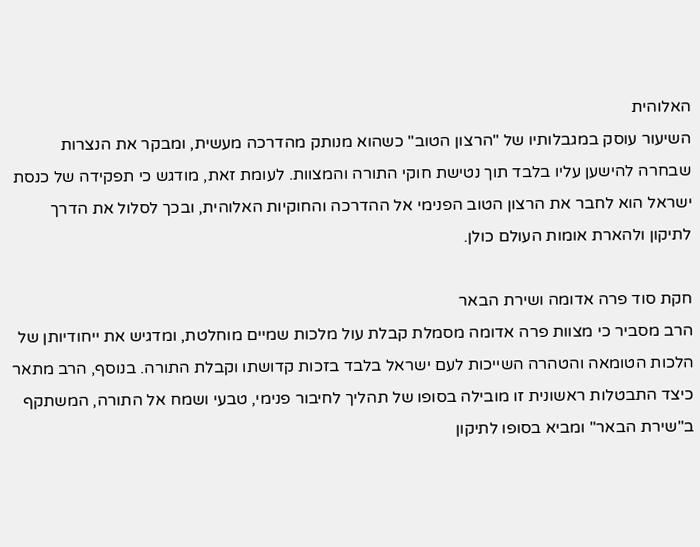האלוהית
השיעור עוסק במגבלותיו של "הרצון הטוב" כשהוא מנותק מהדרכה מעשית, ומבקר את הנצרות שבחרה להישען עליו בלבד תוך נטישת חוקי התורה והמצוות. לעומת זאת, מודגש כי תפקידה של כנסת ישראל הוא לחבר את הרצון הטוב הפנימי אל ההדרכה והחוקיות האלוהית, ובכך לסלול את הדרך לתיקון ולהארת אומות העולם כולן.

חקת סוד פרה אדומה ושירת הבאר
הרב מסביר כי מצוות פרה אדומה מסמלת קבלת עול מלכות שמיים מוחלטת, ומדגיש את ייחודיותן של הלכות הטומאה והטהרה השייכות לעם ישראל בלבד בזכות קדושתו וקבלת התורה. בנוסף, הרב מתאר כיצד התבטלות ראשונית זו מובילה בסופו של תהליך לחיבור פנימי, טבעי ושמח אל התורה, המשתקף ב"שירת הבאר" ומביא בסופו לתיקון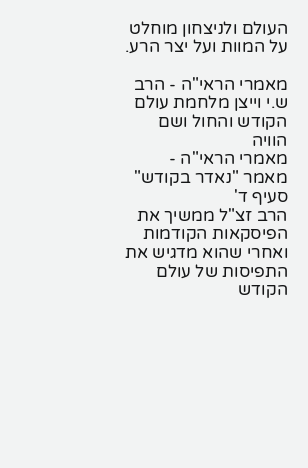העולם ולניצחון מוחלט על המוות ועל יצר הרע.

מאמרי הראי"ה - הרב ש.י וייצן מלחמת עולם הקודש והחול ושם הוויה
מאמרי הראי"ה - מאמר "נאדר בקודש" סעיף ד'
הרב זצ"ל ממשיך את הפיסקאות הקודמות ואחרי שהוא מדגיש את התפיסות של עולם הקודש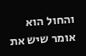והחול הוא אומר שיש את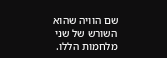שם הוויה שהוא השורש של שני מלחמות הללו.